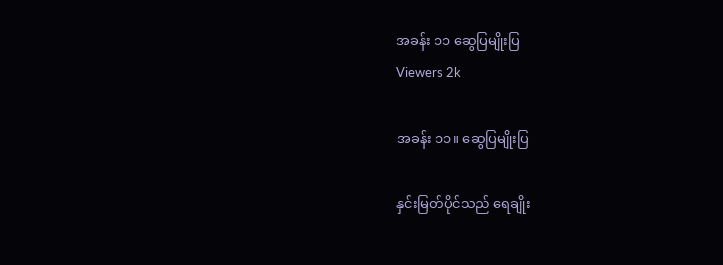အခန်း ၁၁ ဆွေပြမျိုးပြ
Viewers 2k

အခန်း ၁၁။ ဆွေပြမျိုးပြ

နှင်းမြတ်ပိုင်သည် ရေချိုး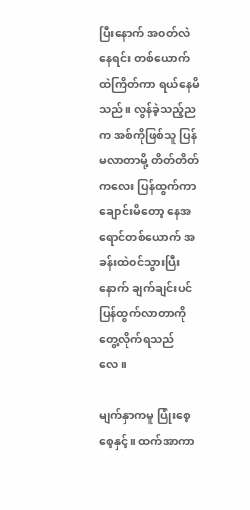ပြီးနောက် အ၀တ်လဲနေရင်း တစ်ယောက်ထဲကြိတ်ကာ ရယ်နေမိသည်။ လွန်ခဲ့သည့်ညက အစ်ကိုဖြစ်သူ ပြန်မလာတာမို့ တိတ်တိတ်ကလေး ပြန်ထွက်ကာချောင်းမိတော့ နေအရောင်တစ်ယောက် အခန်းထဲ၀င်သွားပြီးနောက် ချက်ချင်းပင်ပြန်ထွက်လာတာကို တွေ့လိုက်ရသည်လေ။

မျက်နှာကမူ ပြုံးစေ့စေ့နှင့်။ ထက်အာကာ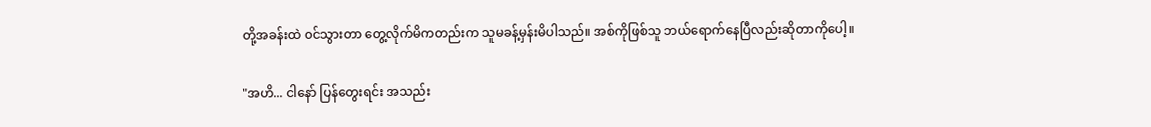တို့အခန်းထဲ ၀င်သွားတာ တွေ့လိုက်မိကတည်းက သူမခန့်မှန်းမိပါသည်။ အစ်ကိုဖြစ်သူ ဘယ်ရောက်နေပြီလည်းဆိုတာကိုပေါ့။

"အဟိ... ငါနော် ပြန်တွေးရင်း အသည်း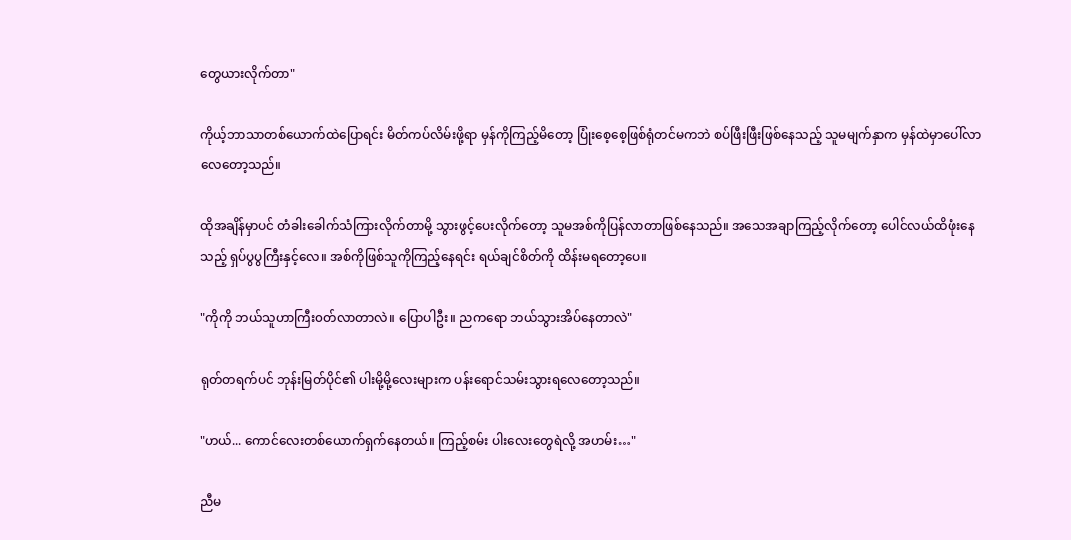တွေယားလိုက်တာ"

ကိုယ့်ဘာသာတစ်ယောက်ထဲပြောရင်း မိတ်ကပ်လိမ်းဖို့ရာ မှန်ကိုကြည့်မိတော့ ပြုံးစေ့စေ့ဖြစ်ရုံတင်မကဘဲ စပ်ဖြီးဖြီးဖြစ်နေသည့် သူမမျက်နှာက မှန်ထဲမှာပေါ်လာလေတော့သည်။

ထိုအချိန်မှာပင် တံခါးခေါက်သံကြားလိုက်တာမို့ သွားဖွင့်ပေးလိုက်တော့ သူမအစ်ကိုပြန်လာတာဖြစ်‌နေသည်။ အသေအချာကြည့်လိုက်တော့ ပေါင်လယ်ထိဖုံးနေသည့် ရှပ်ပွပွကြီးနှင့်လေ။ အစ်ကိုဖြစ်သူကိုကြည့်နေရင်း ရယ်ချင်စိတ်ကို ထိန်းမရတော့ပေ။

"ကိုကို ဘယ်သူဟာကြီး၀တ်လာတာလဲ။ ပြောပါဦး။ ညကရော ဘယ်သွားအိပ်နေတာလဲ"

ရုတ်တရက်ပင် ဘုန်းမြတ်ပိုင်၏ ပါးမို့မို့လေးများက ပန်းရောင်သမ်းသွားရလေတော့သည်။

"ဟယ်... ကောင်လေးတစ်‌ယောက်ရှက်နေတယ်။ ကြည့်စမ်း ပါးလေးတွေရဲလို့ အဟမ်း…"

ညီမ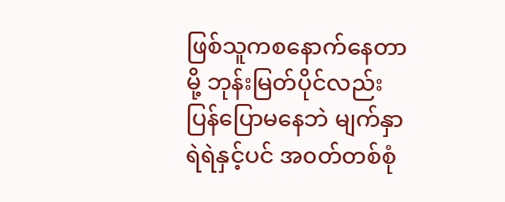ဖြစ်သူကစနောက်နေတာမို့ ဘုန်းမြတ်ပိုင်လည်း ပြန်ပြောမနေဘဲ မျက်နှာရဲရဲနှင့်ပင် အ၀တ်တစ်စုံ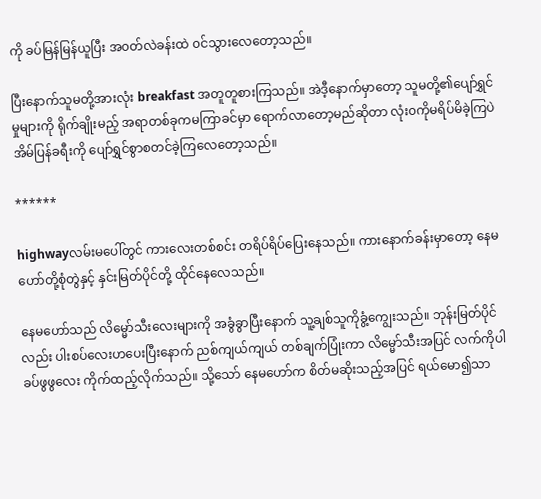ကို ခပ်မြန်မြန်ယူပြီး အ၀တ်လဲခန်းထဲ ၀င်သွားလေတော့သည်။

ပြီးနောက်သူမတို့အားလုံး breakfast အတူတူစားကြသည်။ အဲဒီ့နောက်မှာတော့ သူမတို့၏ပျော်ရွှင်မှုများကို ရိုက်ချိုးမည့် အရာတစ်ခုကမကြာခင်မှာ ရောက်လာတော့မည်ဆိုတာ လုံး၀ကိုမရိပ်မိခဲ့ကြပဲ အိမ်ပြန်ခရီးကို ပျော်ရွှင်စွာစတင်ခဲ့ကြလေတော့သည်။

******

highwayလမ်းမပေါ်တွင် ကားလေးတစ်စင်း တရိပ်ရိပ်ပြေးနေသည်။ ကားနောက်ခန်းမှာတော့ နေမဟော်တို့စုံတွဲနှင့် နှင်းမြတ်ပိုင်တို့ ထိုင်နေလေသည်။

နေမဟော်သည် လိမ္မော်သီးလေးများကို အခွံခွာပြီးနောက် သူ့ချစ်သူကိုခွံ့ကျွေးသည်။ ဘုန်းမြတ်ပိုင်လည်း ပါးစပ်လေးဟပေးပြီးနောက် ညစ်ကျယ်ကျယ် တစ်ချက်ပြုံးကာ လိမ္မော်သီးအပြင် လက်ကိုပါခပ်ဖွဖွလေး ကိုက်ထည့်လိုက်သည်။ သို့သော် နေမဟော်က စိတ်မဆိုးသည့်အပြင် ရယ်မော၍သာ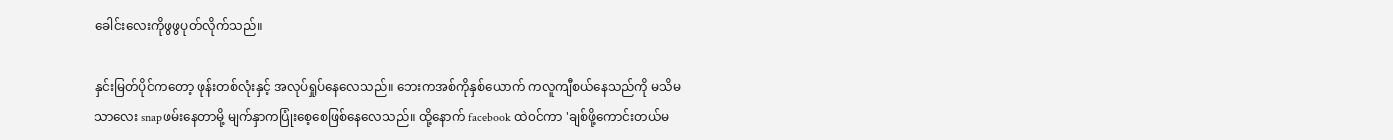ခေါင်းလေးကိုဖွဖွပုတ်လိုက်သည်။

နှင်းမြတ်ပိုင်ကတော့ ဖုန်းတစ်လုံးနှင့် အလုပ်ရှုပ်နေလေသည်။ ဘေးကအစ်ကိုနှစ်ယောက် ကလူကျီစယ်နေသည်ကို မသိမသာလေး snapဖမ်းနေတာမို့ မျက်နှာကပြုံးစေ့စေဖြစ်နေလေသည်။ ထို့နောက် facebook ထဲ၀င်ကာ 'ချစ်ဖို့ကောင်းတယ်မ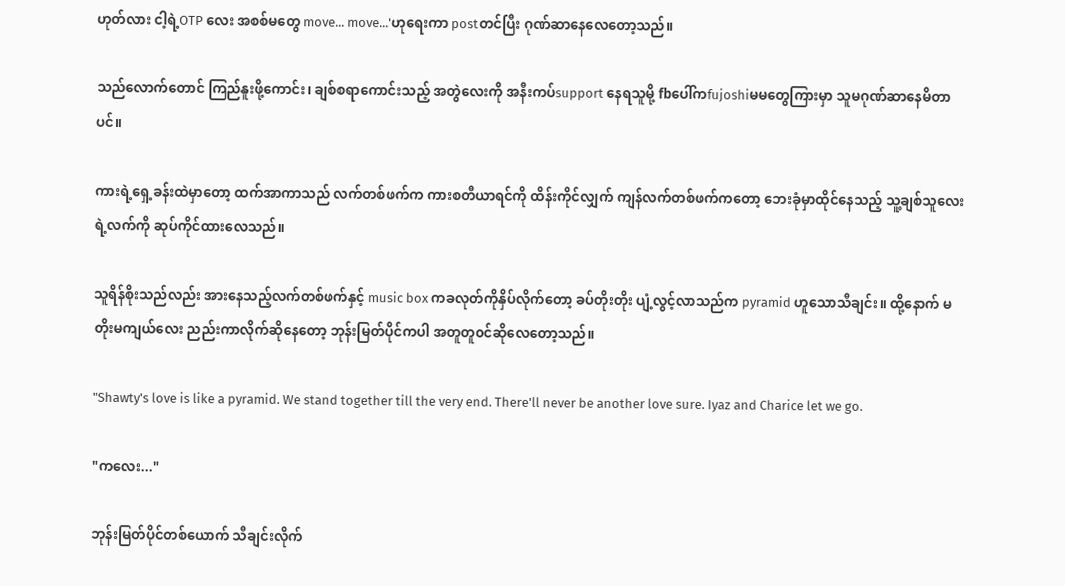ဟုတ်လား ငါ့ရဲ့OTP လေး အစစ်မ‌တွေ move... move...'ဟုရေးကာ postတင်ပြီး ဂုဏ်ဆာနေလေတော့သည်။

သည်လောက်တောင် ကြည်နူးဖို့ကောင်း၊ ချစ်စရာကောင်းသည့် အတွဲလေးကို အနီးကပ်support နေရသူမို့ fbပေါ်ကfujoshiမမတွေကြားမှာ သူမဂုဏ်ဆာနေမိတာပင်။

ကားရဲ့ရှေ့ခန်းထဲမှာတော့ ထက်အာကာသည် လက်တစ်ဖက်က ကားစတီယာရင်ကို ထိန်းကိုင်လျှက် ကျန်လက်တစ်ဖက်ကတော့ ဘေးခုံမှာထိုင်နေသည့် သူ့ချစ်သူလေးရဲ့လက်ကို ဆုပ်ကိုင်ထားလေသည်။

သူရိန်စိုးသည်လည်း အားနေသည့်လက်တစ်ဖက်နှင့် music box ကခလုတ်ကိုနှိပ်လိုက်တော့ ခပ်တိုးတိုး ပျံ့လွင့်လာသည်က pyramid ဟူသောသီချင်း။ ထို့နောက် မတိုးမကျယ်လေး ညည်းကာလိုက်ဆိုနေတော့ ဘုန်းမြတ်ပိုင်ကပါ အတူတူ၀င်ဆိုလေတော့သည်။

"Shawty's love is like a pyramid. We stand together till the very end. There'll never be another love sure. Iyaz and Charice let we go.

"ကလေး..."

ဘုန်းမြတ်ပိုင်တစ်ယောက် သီချင်းလိုက်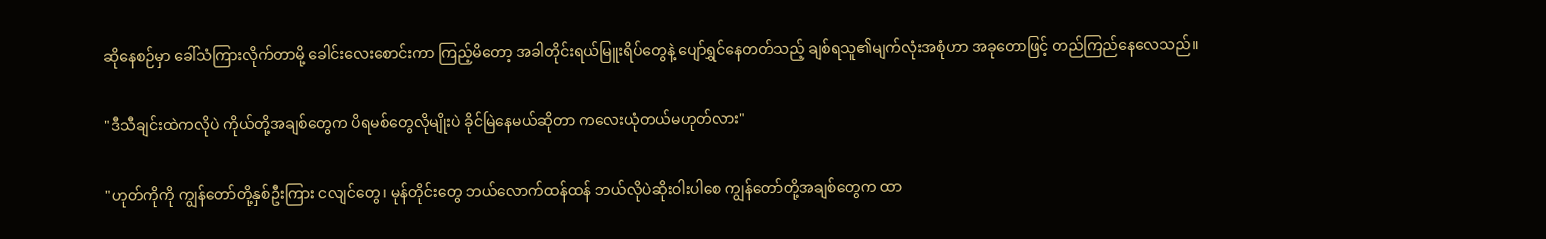ဆိုနေစဉ်မှာ ခေါ်သံကြားလိုက်တာမို့ ခေါင်းလေးစောင်းကာ ကြည့်မိတော့ အခါတိုင်းရယ်မြူးရိပ်တွေနဲ့ ပျော်ရွှင်နေတတ်သည့် ချစ်ရသူ၏မျက်လုံးအစုံဟာ အခုတောဖြင့် တည်ကြည်နေလေသည်။

"ဒီသီချင်းထဲကလိုပဲ ကိုယ်တို့အချစ်တွေက ပိရမစ်တွေလိုမျိုးပဲ ခိုင်မြဲနေမယ်ဆိုတာ ကလေးယုံတယ်မဟုတ်လား"

"ဟုတ်ကိုကို ကျွန်တော်တို့နှစ်ဦးကြား ငလျင်တွေ၊ မုန်တိုင်းတွေ ဘယ်လောက်ထန်ထန် ဘယ်လိုပဲဆိုးဝါးပါစေ ကျွန်တော်တို့အချစ်တွေက ထာ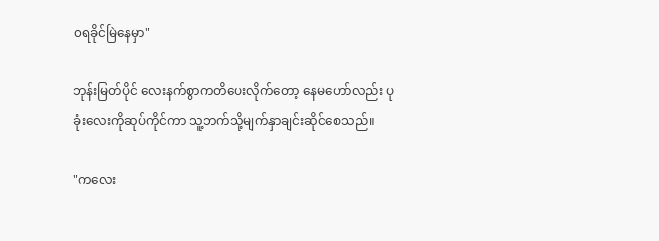၀ရခိုင်မြဲနေမှာ"

ဘုန်းမြတ်ပိုင် လေးနက်စွာကတိပေးလိုက်တော့ နေမဟော်လည်း ပုခုံးလေးကိုဆုပ်ကိုင်ကာ သူ့ဘက်သို့မျက်နှာချင်းဆိုင်စေသည်။

"ကလေး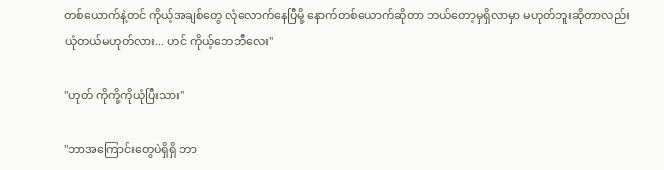တစ်ယောက်နဲ့တင် ကိုယ့်အချစ်တွေ လုံလောက်နေပြီမို့ နောက်တစ်ယောက်ဆိုတာ ဘယ်တော့မှရှိလာမှာ မဟုတ်ဘူးဆိုတာလည်း ယုံတယ်မဟုတ်လား... ဟင် ကိုယ့်ဘေဘီလေး"

"ဟုတ် ကိုကို့ကိုယုံပြီးသား"

"ဘာအကြောင်းတွေပဲရှိရှိ ဘာ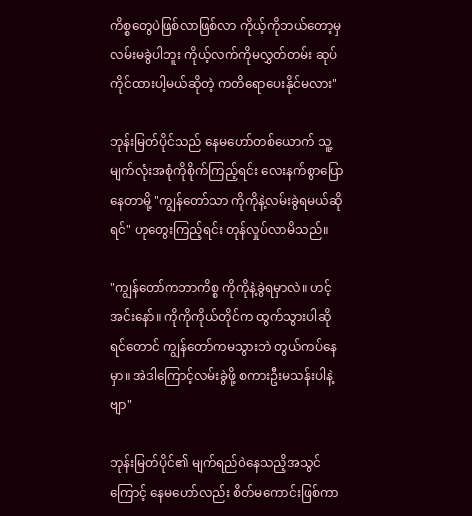ကိစ္စတွေပဲဖြစ်လာဖြစ်လာ ကိုယ့်ကိုဘယ်တော့မှ လမ်းမခွဲပါဘူး ကိုယ့်လက်ကိုမလွှတ်တမ်း ဆုပ်ကိုင်ထားပါ့မယ်ဆိုတဲ့ ကတိရောပေးနိုင်မလား"

ဘုန်းမြတ်ပိုင်သည် နေမဟော်တစ်ယောက် သူ့မျက်လုံးအစုံကိုစိုက်ကြည့်ရင်း လေးနက်စွာပြောနေတာမို့ "ကျွန်တော်သာ ကိုကိုနဲ့လမ်းခွဲရမယ်ဆိုရင်" ဟုတွေးကြည့်ရင်း တုန်လှုပ်လာမိသည်။

"ကျွန်တော်ကဘာကိစ္စ ကိုကိုနဲ့ခွဲရမှာလဲ။ ဟင့်အင်းနော်။ ကိုကိုကိုယ်တိုင်က ထွက်သွားပါဆိုရင်တောင် ကျွန်တော်ကမသွားဘဲ တွယ်ကပ်နေမှာ။ အဲဒါကြောင့်လမ်းခွဲဖို့ စကားဦးမသန်းပါနဲ့ဗျာ"

ဘုန်းမြတ်ပိုင်၏ မျက်ရည်၀ဲနေသညိ့အသွင်ကြောင့် နေမဟော်လည်း စိတ်မကောင်းဖြစ်ကာ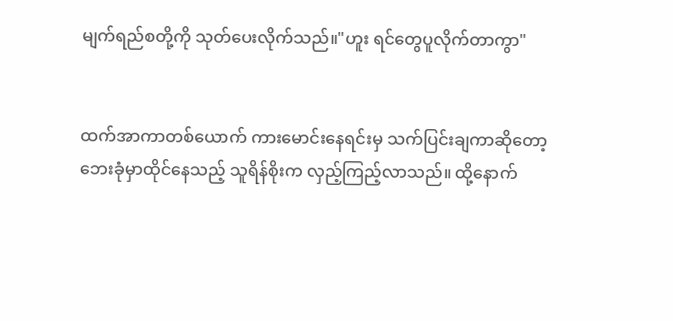မျက်ရည်စတို့ကို သုတ်ပေးလိုက်သည်။"ဟူး ရင်တွေပူလိုက်တာကွာ"


ထက်အာကာတစ်ယောက် ကားမောင်းနေရင်းမှ သက်ပြင်းချကာဆိုတော့ ဘေးခုံမှာထိုင်နေသည့် သူရိန်စိုးက လှည့်ကြည့်လာသည်။ ထို့နောက်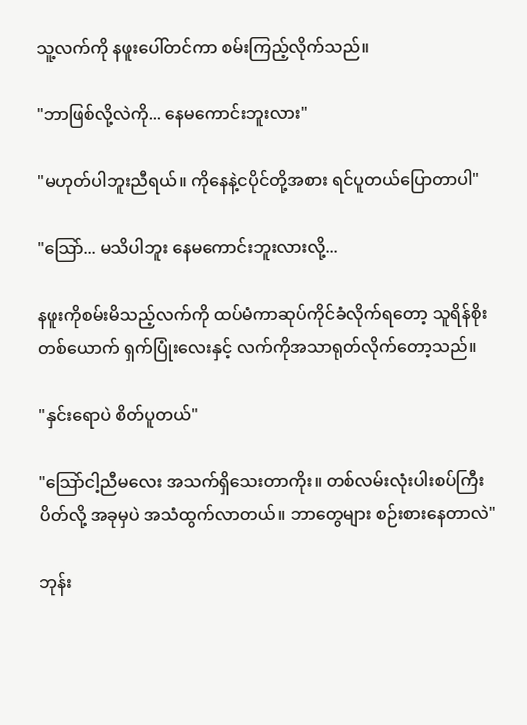သူ့လက်ကို နဖူးပေါ်တင်ကာ စမ်းကြည့်လိုက်သည်။

"ဘာဖြစ်လို့လဲကို... နေမကောင်းဘူးလား"

"မဟုတ်ပါဘူးညီရယ်။ ကိုနေနဲ့ငပိုင်တို့အစား ရင်ပူတယ်ပြောတာပါ"

"သြော်... မသိပါဘူး နေမကောင်းဘူးလားလို့...

နဖူးကိုစမ်းမိသည့်လက်ကို ထပ်မံကာဆုပ်ကိုင်ခံလိုက်ရတော့ သူရိန်စိုးတစ်ယောက် ရှက်ပြုံးလေးနှင့် လက်ကိုအသာရုတ်လိုက်တော့သည်။

"နှင်းရောပဲ စိတ်ပူတယ်"

"သြော်ငါ့ညီမလေး အသက်ရှိသေးတာကိုး။ တစ်လမ်းလုံးပါးစပ်ကြီးပိတ်လို့ အခုမှပဲ အသံထွက်လာတယ်။ ဘာတွေများ စဉ်းစားနေတာလဲ"

ဘုန်း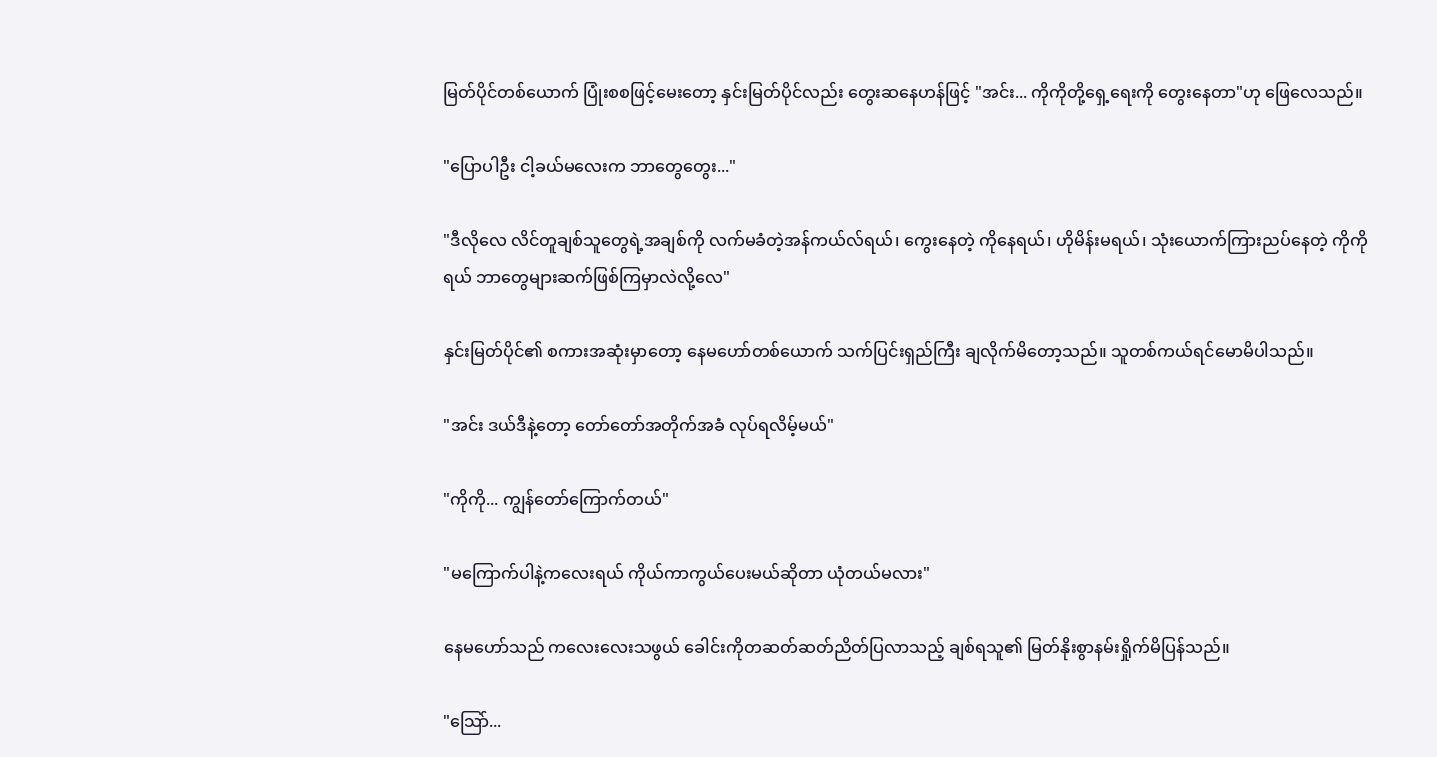မြတ်ပိုင်တစ်ယောက် ပြုံးစစဖြင့်မေးတော့ နှင်းမြတ်ပိုင်လည်း တွေးဆနေဟန်ဖြင့် "အင်း... ကိုကိုတို့ရှေ့ရေးကို တွေးနေတာ"ဟု ဖြေလေသည်။

"ပြောပါဦး ငါ့ခယ်မလေးက ဘာတွေတွေး..."

"ဒီလိုလေ လိင်တူချစ်သူတွေရဲ့အချစ်ကို လက်မခံတဲ့အန်ကယ်လ်ရယ်၊ ကွေးနေတဲ့ ကိုနေရယ်၊ ဟိုမိန်းမရယ်၊ သုံးယောက်ကြားညပ်နေတဲ့ ကိုကိုရယ် ဘာတွေများဆက်ဖြစ်ကြမှာလဲလို့လေ"

နှင်းမြတ်ပိုင်၏ စကားအဆုံးမှာတော့ နေမဟော်တစ်ယောက် သက်ပြင်းရှည်ကြီး ချလိုက်မိတော့သည်။ သူတစ်ကယ်ရင်မောမိပါသည်။

"အင်း ဒယ်ဒီနဲ့တော့ တော်တော်အတိုက်အခံ လုပ်ရလိမ့်မယ်"

"ကိုကို... ကျွန်တော်ကြောက်တယ်"

"မကြောက်ပါနဲ့ကလေးရယ် ကိုယ်ကာကွယ်ပေးမယ်ဆိုတာ ယုံတယ်မလား"

နေမဟော်သည် ကလေးလေးသဖွယ် ခေါင်းကိုတဆတ်ဆတ်ညိတ်ပြလာသည့် ချစ်ရသူ၏ မြတ်နိုးစွာနမ်းရှိုက်မိပြန်သည်။

"သြော်...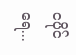ငပိုင်ရေ...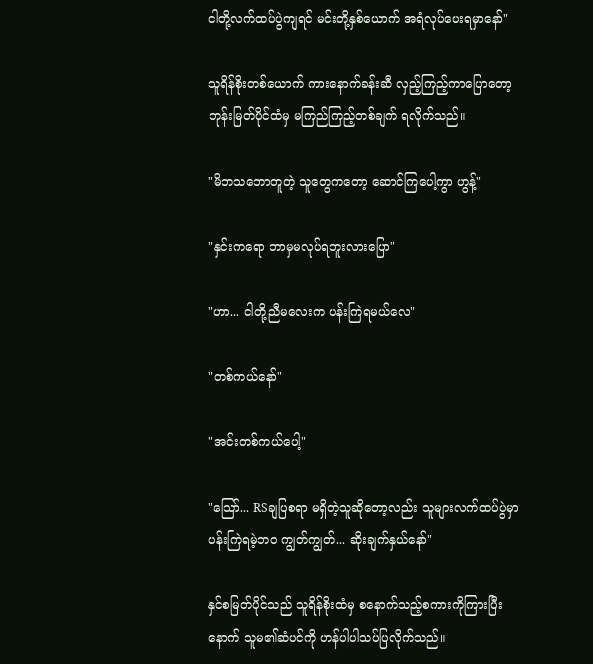ငါတို့လက်ထပ်ပွဲကျရင် မင်းတို့နှစ်ယောက် အရံလုပ်ပေးရမှာနော်"

သူရိန်စိုးတစ်ယောက် ကားနောက်ခန်းဆီ လှည့်ကြည့်ကာပြောတော့ ဘုန်းမြတ်ပိုင်ထံမှ မကြည်ကြည့်တစ်ချက် ရလိုက်သည်။

"မိဘသဘောတူတဲ့ သူတွေကတော့ ဆောင်ကြပေါ့ကွာ ဟွန့်"

"နှင်းက‌ရော ဘာမှမလုပ်ရဘူးလားပြော"

"ဟာ... ငါတို့ညီမလေးက ပန်းကြဲရမယ်လေ"

"တစ်ကယ်နော်"

"အင်းတစ်ကယ်ပေါ့"

"သြော်... RSချပြစရာ မရှိတဲ့သူဆိုတော့လည်း သူများလက်ထပ်ပွဲမှာ ပန်းကြဲရမဲ့ဘ၀ ကျွတ်ကျွတ်... ဆိုးချက်နှယ်နော်"

နှင်စမြတ်ပိုင်သည် သူရိန်စိုးထံမှ စနောက်သည့်စကားကိုကြားပြီးနောက် သူမ၏ဆံပင်ကို ဟန်ပါပါသပ်ပြလိုက်သည်။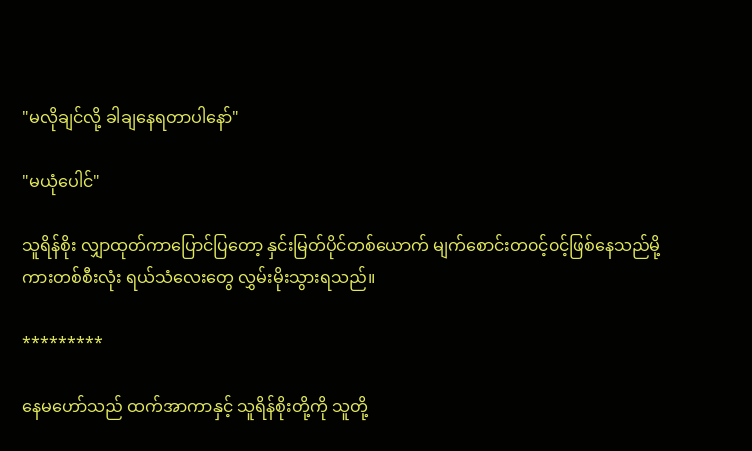"မလိုချင်လို့ ခါချနေရတာပါနော်"

"မယုံပေါင်"

သူရိန်စိုး လျှာထုတ်ကာပြောင်ပြတော့ နှင်းမြတ်ပိုင်တစ်ယောက် မျက်စောင်းတ၀င့်၀င့်ဖြစ်နေသည်မို့ ကားတစ်စီးလုံး ရယ်သံလေးတွေ လွှမ်းမိုးသွားရသည်။

*********

နေမဟော်သည် ထက်အာကာနှင့် သူရိန်စိုးတို့ကို သူတို့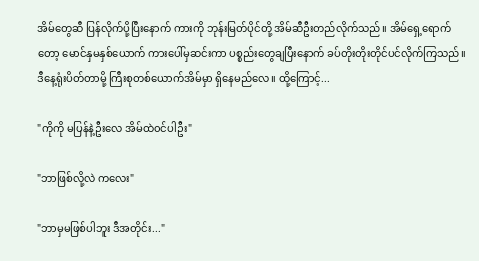အိမ်တွေဆီ ပြန်လိုက်ပို့ပြီးနောက် ကားကို ဘုန်းမြတ်ပိုင်တို့ အိမ်ဆီဦးတည်လိုက်သည်။ အိမ်ရှေ့ရောက်တော့ မောင်နှမနှစ်ယောက် ကားပေါ်မှဆင်းကာ ပစ္စည်းတွေချပြီးနောက် ခပ်တိုးတိုးတိုင်ပင်လိုက်ကြသည်။ ဒီနေ့ရုံးပိတ်တာမို့ ကြီးစုတစ်ယောက်အိမ်မှာ ရှိနေမည်လေ။ ထို့ကြောင့်...

"ကိုကို မပြန်နဲ့ဦးလေ အိမ်ထဲ၀င်ပါဦး"

"ဘာဖြစ်လို့လဲ ကလေး"

"ဘာမှမဖြစ်ပါဘူး ဒီအတိုင်း..."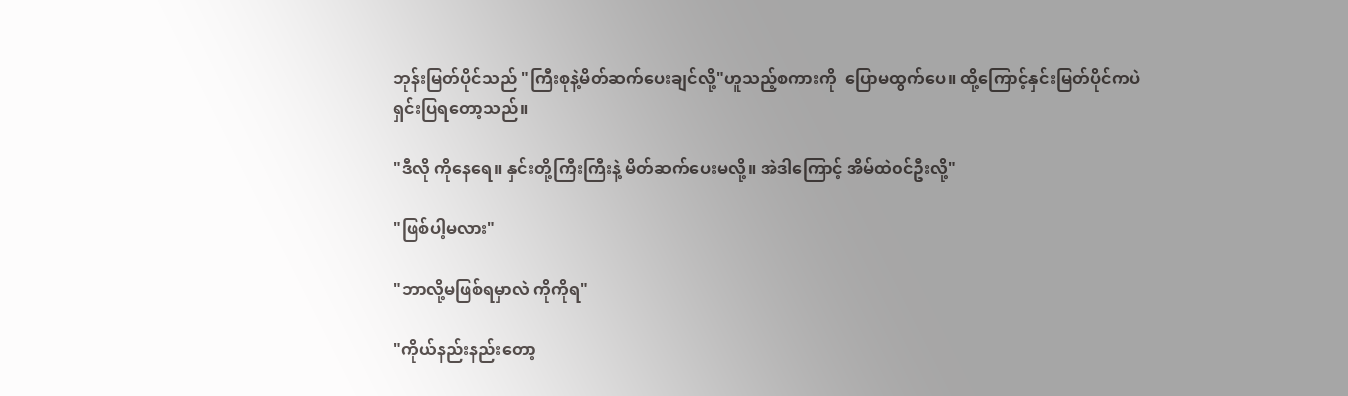ဘုန်းမြတ်ပိုင်သည် "ကြီးစုနဲ့မိတ်ဆက်ပေးချင်လို့"ဟူသည့်စကားကို  ပြောမထွက်‌ပေ။ ထို့ကြောင့်နှင်းမြတ်ပိုင်ကပဲ ရှင်းပြရတော့သည်။

"ဒီလို ကိုနေရေ။ နှင်းတို့ကြီးကြီးနဲ့ မိတ်ဆက်ပေးမလို့။ အဲဒါကြောင့် အိမ်ထဲ၀င်ဦးလို့"

"ဖြစ်ပါ့မလား"

"ဘာလို့မဖြစ်ရမှာလဲ ကိုကိုရ"

"ကိုယ်နည်းနည်းတော့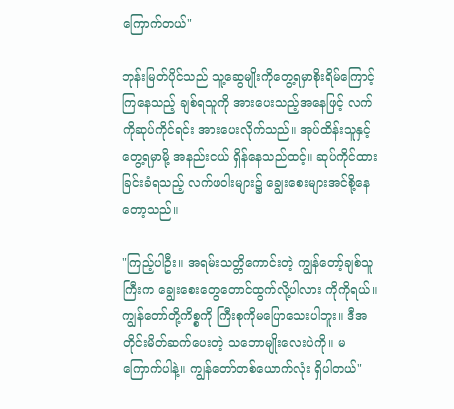ကြောက်တယ်"

ဘုန်းမြတ်ပိုင်သည် သူ့ဆွေမျိုးကိုတွေ့ရမှာစိုးရိမ်ကြောင့်ကြနေသည့် ချစ်ရသူကို အားပေးသည့်အနေဖြင့် လက်ကိုဆုပ်ကိုင်ရင်း အားပေးလိုက်သည်။ အုပ်ထိန်းသူနှင့်တွေ့ရမှာမို့ အနည်းငယ် ရှိန်နေသည်ထင့်။ ဆုပ်ကိုင်ထားခြင်းခံရသည့် လက်ဖဝါးများ၌ ချွေးစေးများအင်စို့နေတော့သည်။

"ကြည့်ပါဦး။ အရမ်းသတ္တိကောင်းတဲ့ ကျွန်တော့်ချစ်သူကြီးက ချွေးစေးတွေတောင်ထွက်လို့ပါလား ကိုကိုရယ်။ ကျွန်တော်တို့ကိစ္စကို ကြီးစုကိုမပြောသေးပါဘူး။ ဒီအတိုင်းမိတ်ဆက်ပေးတဲ့ သဘောမျိုးလေးပဲကို။ မကြောက်ပါနဲ့။ ကျွန်တော်တစ်ယောက်လုံး ရှိပါတယ်"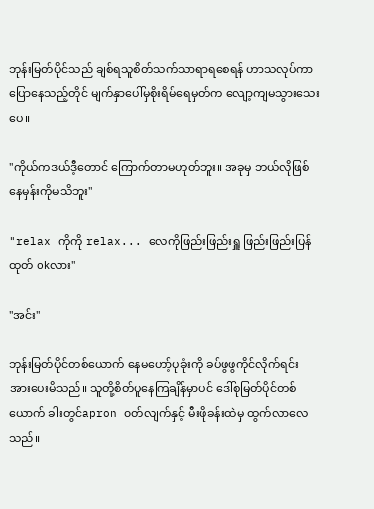ဘုန်းမြတ်ပိုင်သည် ချစ်ရသူစိတ်သက်သာရာရစေရန် ဟာသလုပ်ကာပြောနေသည့်တိုင် မျက်နှာပေါ်မှစိုးရိမ်ရေမှတ်က လျော့ကျမသွားသေးပေ။

"ကိုယ်ကဒယ်ဒီ့တောင် ကြောက်တာမဟုတ်ဘူး။ အခုမှ ဘယ်လိုဖြစ်နေမှန်းကိုမသိဘူး"

"relax ကိုကို relax... လေကိုဖြည်းဖြည်းရှူ ဖြည်းဖြည်းပြန်ထုတ် okလား"

"အင်း"

ဘုန်းမြတ်ပိုင်တစ်ယောက် နေမဟော့်ပုခုံးကို ခပ်ဖွဖွကိုင်လိုက်ရင်း အားပေးမိသည်။ သူတို့စိတ်ပူနေကြချိန်မှာပင် ဒေါ်စုမြတ်ပိုင်တစ်ယောက် ခါးတွင်apron ၀တ်လျက်နှင့် မီးဖိုခန်းထဲမှ ထွက်လာလေသည်။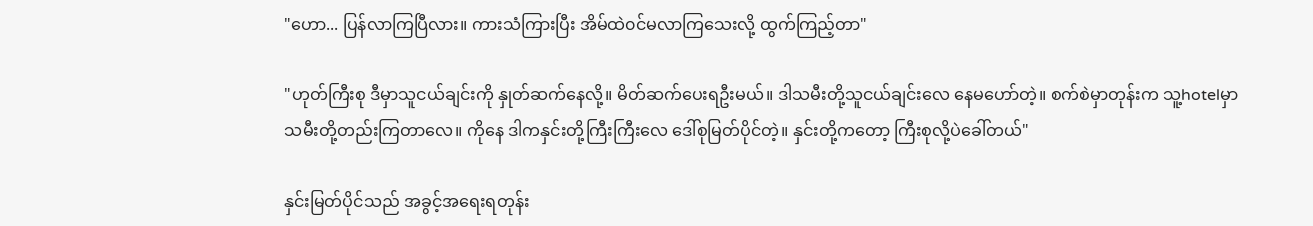"ဟော... ပြန်လာကြပြီလား။ ကားသံကြားပြီး အိမ်ထဲ၀င်မလာကြသေးလို့ ထွက်ကြည့်တာ"

"ဟုတ်ကြီးစု ဒီမှာသူငယ်ချင်းကို နှုတ်ဆက်နေလို့။ မိတ်ဆက်ပေးရဦးမယ်။ ဒါသမီးတို့သူငယ်ချင်းလေ နေမဟော်တဲ့။ စက်စဲမှာတုန်းက သူ့hotelမှာ သမီးတို့တည်းကြတာလေ။ ကိုနေ ဒါကနှင်းတို့ကြီးကြီးလေ ဒေါ်စုမြတ်ပိုင်တဲ့။ နှင်းတို့ကတော့ ကြီးစုလို့ပဲခေါ်တယ်"

နှင်းမြတ်ပိုင်သည် အခွင့်အရေးရတုန်း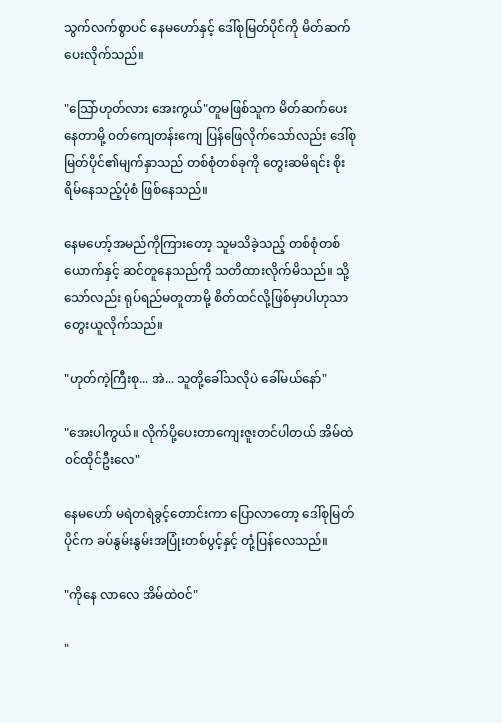သွက်လက်စွာပင် နေမဟော်နှင့် ဒေါ်စုမြတ်ပိုင်ကို မိတ်ဆက်ပေးလိုက်သည်။

"သြော်ဟုတ်လား အေးကွယ်"တူမဖြစ်သူက မိတ်ဆက်ပေးနေတာမို့ ၀တ်ကျေတန်းကျေ ပြန်ဖြေလိုက်သော်လည်း ဒေါ်စုမြတ်ပိုင်၏မျက်နှာသည် တစ်စုံတစ်ခုကို တွေးဆမိရင်း စိုးရိမ်နေသည့်ပုံစံ ဖြစ်နေသည်။

နေမဟော့်အမည်ကိုကြားတော့ သူမသိခဲ့သည့် တစ်စုံတစ်ယောက်နှင့် ဆင်တူနေသည်ကို သတိထားလိုက်မိသည်။ သို့သော်လည်း ရုပ်ရည်မတူတာမို့ စိတ်ထင်လို့ဖြစ်မှာပါဟုသာ တွေးယူလိုက်သည်။

"ဟုတ်ကဲ့ကြီးစု... အဲ... သူတို့ခေါ်သလိုပဲ ခေါ်မယ်နော်"

"အေးပါကွယ်။ လိုက်ပို့ပေးတာကျေးဇူးတင်ပါတယ် အိမ်ထဲ၀င်ထိုင်ဦးလေ"

နေမဟော် မရဲတရဲခွင့်တောင်းကာ ပြောလာတော့ ဒေါ်စုမြတ်ပိုင်က ခပ်နွမ်းနွမ်းအပြုံးတစ်ပွင့်နှင့် တုံ့ပြန်လေသည်။

"ကိုနေ လာ‌လေ အိမ်ထဲ၀င်"

"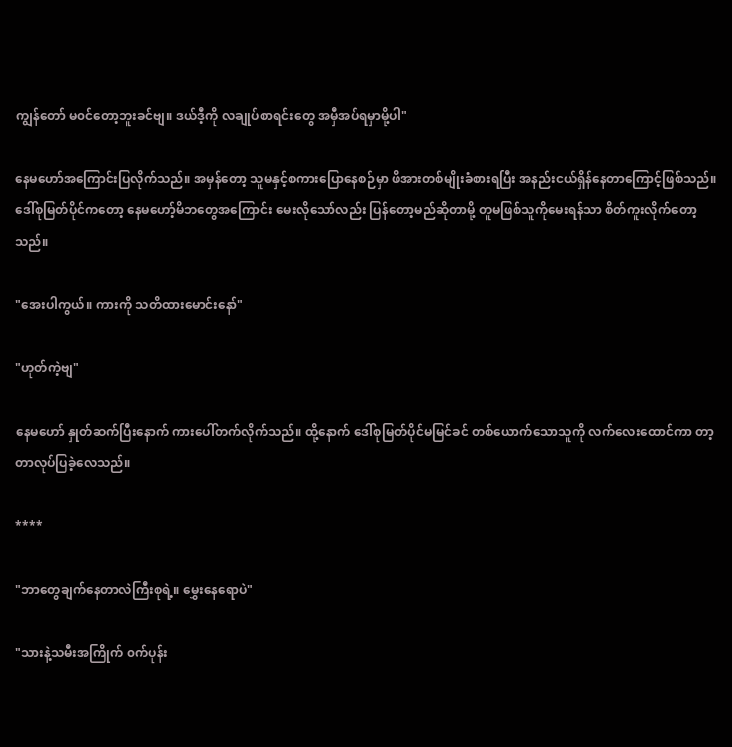ကျွန်တော် မ၀င်တော့ဘူးခင်ဗျ။ ဒယ်ဒီ့ကို လချုပ်စာရင်းတွေ အမှီအပ်ရမှာမို့ပါ"

နေမဟော်အကြောင်းပြလိုက်သည်။ အမှန်တော့ သူမနှင့်စကားပြောနေစဉ်မှာ ဖိအားတစ်မျိုးခံစားရပြီး အနည်းငယ်ရှိန်နေတာကြောင့်ဖြစ်သည်။ ဒေါ်စုမြတ်ပိုင်ကတော့ နေမဟော့်မိဘတွေအကြောင်း မေးလိုသော်လည်း ပြန်တော့မည်ဆိုတာမို့ တူမဖြစ်သူကိုမေးရန်သာ စိတ်ကူးလိုက်တော့သည်။

"အေးပါကွယ်။ ကားကို သတိထားမောင်းနော်"

"ဟုတ်ကဲ့ဗျ"

နေမဟော် နှုတ်ဆက်ပြီးနောက် ကားပေါ်တက်လိုက်သည်။ ထို့နောက် ဒေါ်စုမြတ်ပိုင်မမြင်ခင် တစ်ယောက်သောသူကို လက်လေးထောင်ကာ တာ့တာလုပ်ပြခဲ့လေသည်။

****

"ဘာတွေချက်နေတာလဲကြီးစုရဲ့။ မွှေးနေရောပဲ"

"သားနဲ့သမီးအကြိုက် ၀က်ပုန်း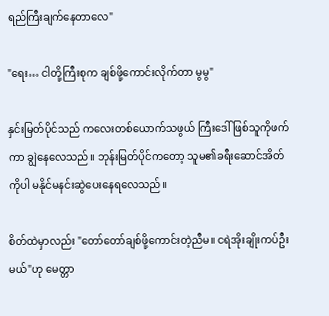ရည်ကြီးချက်နေတာလေ"

"ရေး… ငါတို့ကြီးစုက ချစ်ဖို့ကောင်းလိုက်တာ မွမွ"

နှင်းမြတ်ပိုင်သည် ကလေးတစ်‌ယောက်သဖွယ် ကြီးဒေါ်ဖြစ်သူကိုဖက်ကာ ချွဲနေလေသည်။ ဘုန်းမြတ်ပိုင်ကတော့ သူမ၏ခရီး‌ဆောင်အိတ်ကိုပါ မနိုင်မနင်းဆွဲပေးနေရလေသည်။

စိတ်ထဲမှာလည်း "တော်တော်ချစ်ဖို့ကောင်းတဲ့ညီမ။ ငရဲအိုးချိုးကပ်ဦးမယ်"ဟု မေတ္တာ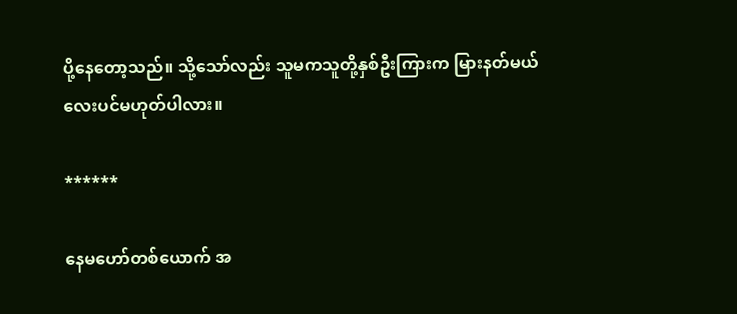ပို့နေတော့သည်။ သို့သော်လည်း သူမကသူတို့နှစ်ဦးကြားက မြားနတ်မယ်လေးပင်မဟုတ်ပါလား။

******

နေမဟော်တစ်ယောက် အ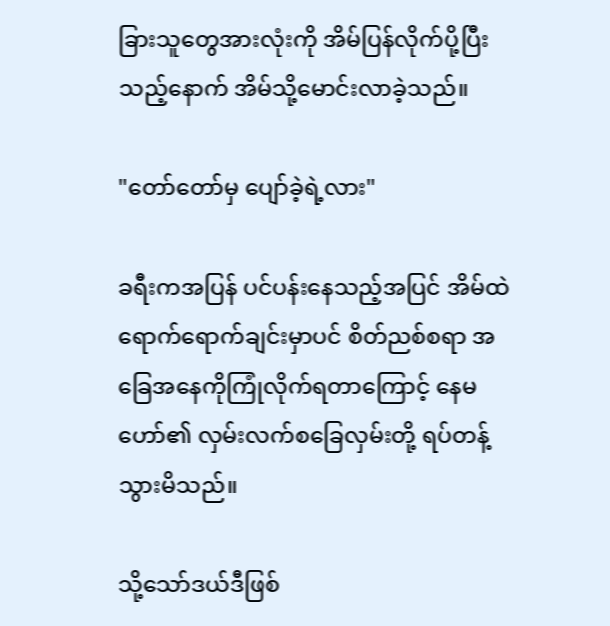ခြားသူတွေအားလုံးကို အိမ်ပြန်လိုက်ပို့ပြီးသည့်နောက် အိမ်သို့မောင်းလာခဲ့သည်။

"တော်တော်မှ ပျော်ခဲ့ရဲ့လား"

ခရီးကအပြန် ပင်ပန်းနေသည့်အပြင် အိမ်ထဲရောက်ရောက်ချင်းမှာပင် စိတ်ညစ်စရာ အခြေအနေကိုကြုံလိုက်ရတာကြောင့် နေမဟော်၏ လှမ်းလက်စခြေလှမ်းတို့ ရပ်တန့်သွားမိသည်။

သို့သော်ဒယ်ဒီဖြစ်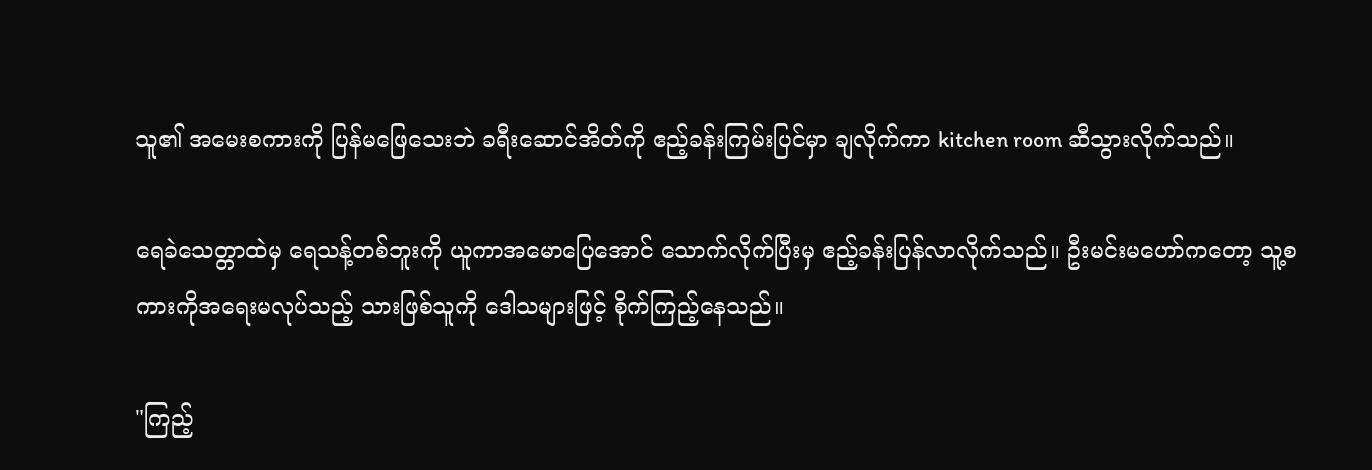သူ၏ အမေးစကားကို ပြန်မဖြေသေးဘဲ ခရီးဆောင်အိတ်ကို ဧည့်ခန်းကြမ်းပြင်မှာ ချလိုက်ကာ kitchen room ဆီသွားလိုက်သည်။

ရေခဲသေတ္တာထဲမှ ရေသန့်တစ်ဘူးကို ယူကာအ‌မောပြေအောင် သောက်လိုက်ပြီးမှ ဧည့်ခန်းပြန်လာလိုက်သည်။ ဦးမင်းမဟော်ကတော့ သူ့စကားကိုအရေးမလုပ်သည့် သားဖြစ်သူကို ဒေါသများဖြင့် စိုက်ကြည့်နေသည်။

"ကြည့်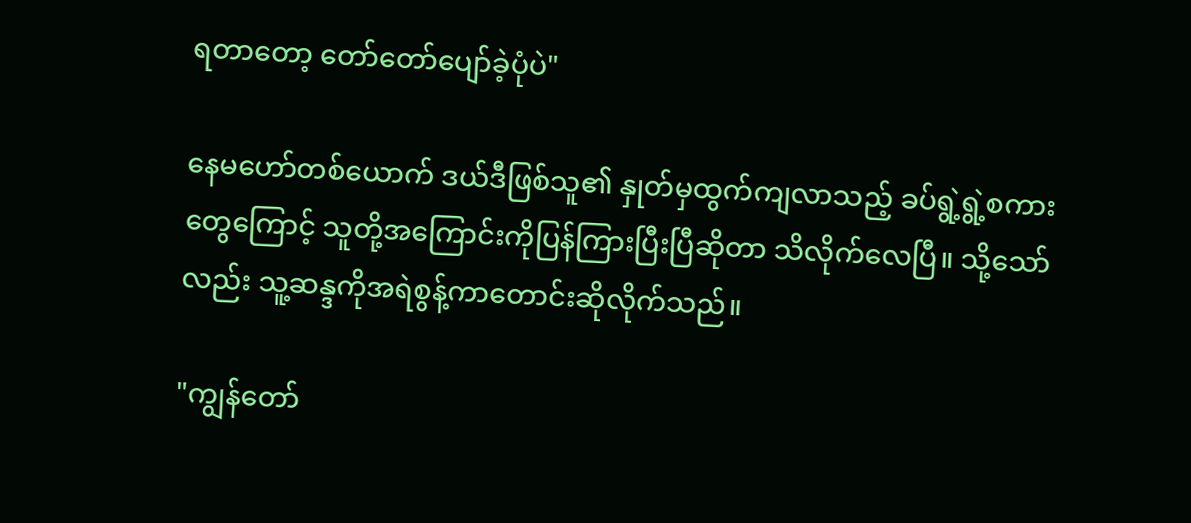ရတာတော့ တော်တော်ပျော်ခဲ့ပုံပဲ"

နေမဟော်တစ်ယောက် ဒယ်ဒီဖြစ်သူ၏ နှုတ်မှထွက်ကျလာသည့် ခပ်ရွဲ့ရွဲ့စကားတွေကြောင့် သူတို့အကြောင်းကိုပြန်ကြားပြီးပြီဆိုတာ သိလိုက်လေပြီ။ သို့သော်လည်း သူ့ဆန္ဒကိုအရဲစွန့်ကာတောင်းဆိုလိုက်သည်။

"ကျွန်တော်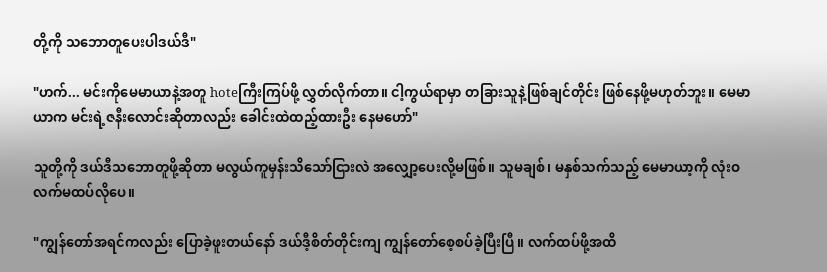တို့ကို သဘောတူပေးပါဒယ်ဒီ"

"ဟက်... မင်းကိုမေမာယာနဲ့အတူ hoteကြီးကြပ်ဖို့ လွှတ်လိုက်တာ။ ငါ့ကွယ်ရာမှာ တခြားသူနဲ့ဖြစ်ချင်တိုင်း ဖြစ်နေဖို့မဟုတ်ဘူး။ မေမာယာက မင်းရဲ့ဇနီးလောင်းဆိုတာလည်း ခေါင်းထဲထည့်ထားဦး နေမဟော်"

သူတို့ကို ဒယ်ဒီသဘောတူဖို့ဆိုတာ မလွယ်ကူမှန်းသိသော်ငြားလဲ အလျှော့ပေးလို့မဖြစ်။ သူမချစ်၊ မနှစ်သက်သည့် မေမာယာ့ကို လုံးဝလက်မထပ်လိုပေ။

"ကျွန်တော်အရင်ကလည်း ပြောခဲ့ဖူးတယ်နော် ဒယ်ဒီ့စိတ်တိုင်းကျ ကျွန်တော်စေ့စပ်ခဲ့ပြီးပြီ။ လက်ထပ်ဖို့အထိ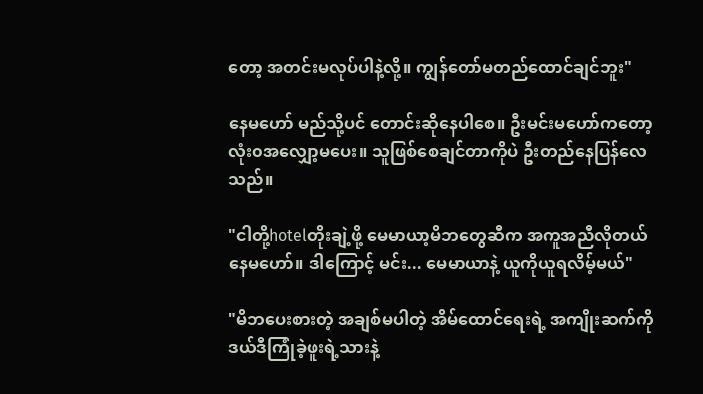တော့ အတင်းမလုပ်ပါနဲ့လို့။ ကျွန်တော်မတည်ထောင်ချင်ဘူး"

နေမဟော် မည်သို့ပင် တောင်းဆိုနေပါစေ။ ဦးမင်းမဟော်ကတော့ လုံး၀အလျှော့မပေး။ သူဖြစ်စေချင်တာကိုပဲ ဦးတည်နေပြန်လေသည်။

"ငါတို့hotelတိုးချဲ့ဖို့ မေမာယာ့မိဘတွေဆီက အကူအညီလိုတယ်နေမဟော်။ ဒါကြောင့် မင်း... မေမာယာနဲ့ ယူကိုယူရလိမ့်မယ်"

"မိဘပေးစားတဲ့ အချစ်မပါတဲ့ အိမ်ထောင်ရေးရဲ့ အကျိုးဆက်ကို ဒယ်ဒီကြုံခဲ့ဖူးရဲ့သားနဲ့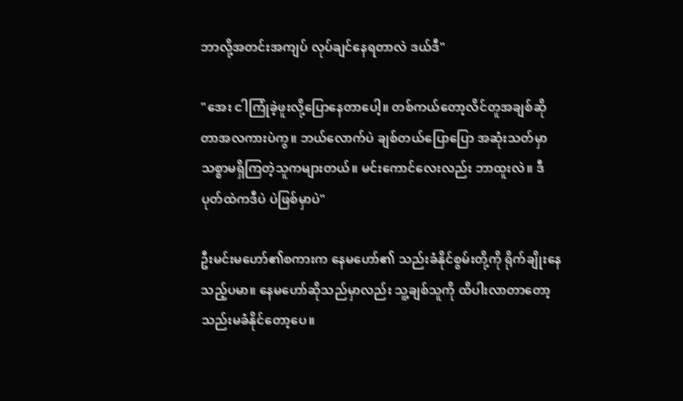ဘာလို့အတင်းအကျပ် လုပ်ချင်နေရတာလဲ ဒယ်ဒီ"

"အေး ငါကြုံခဲ့ဖူးလို့ပြောနေတာပေါ့။ တစ်ကယ်တော့လိင်တူအချစ်ဆိုတာအလကားပဲကွ။ ဘယ်လောက်ပဲ ချစ်တယ်ပြောပြော အဆုံးသတ်မှာ သစ္စာမရှိကြတဲ့သူကများတယ်။ မင်းကောင်လေးလည်း ဘာထူးလဲ။ ဒီပုတ်ထဲကဒီပဲ ပဲဖြစ်မှာပဲ"

ဦးမင်းမဟော်၏စကားက နေမဟော်၏ သည်းခံနိုင်စွမ်းတို့ကို ရိုက်ချိုးနေသည့်ပမာ။ နေမဟော်ဆိုသည်မှာလည်း သူ့ချစ်သူကို ထိပါးလာတာတော့ သည်းမခံနိုင်တော့ပေ။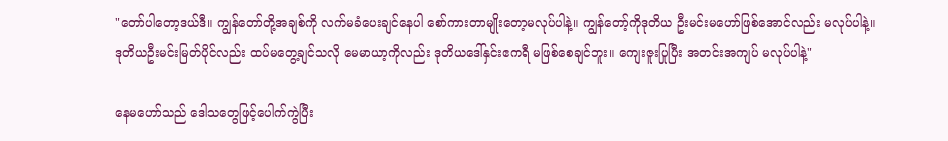"တော်ပါတော့ဒယ်ဒီ။ ကျွန်တော်တို့အချစ်ကို လက်မခံပေးချင်နေပါ စော်ကားတာမျိုးတော့မလုပ်ပါနဲ့။ ကျွန်တော့်ကိုဒုတိယ ဦးမင်းမဟော်ဖြစ်အောင်လည်း မလုပ်ပါနဲ့။ ဒုတိယဦးမင်းမြတ်ပိုင်လည်း ထပ်မတွေ့ချင်သလို မေမာယာ့ကိုလည်း ဒုတိယဒေါ်နှင်းဧကရီ မဖြစ်စေချင်ဘူး။ ကျေးဇူးပြုပြီး အတင်းအကျပ် မလုပ်ပါနဲ့"

နေမဟော်သည် ဒေါသတွေဖြင့်ပေါက်ကွဲပြီး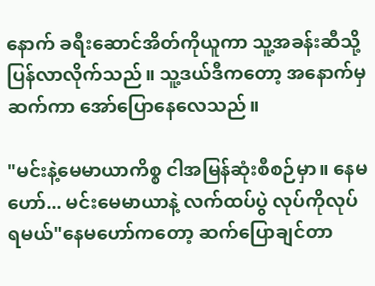နောက် ခရီးဆောင်အိတ်ကိုယူကာ သူ့အခန်းဆီသို့ ပြန်လာလိုက်သည်။ သူ့ဒယ်ဒီကတော့ အနောက်မှဆက်ကာ အော်ပြောနေလေသည်။

"မင်းနဲ့မေမာယာကိစ္စ ငါအမြန်ဆုံးစီစဉ်မှာ။ နေမဟော်... မင်းမေမာယာနဲ့ လက်ထပ်ပွဲ လုပ်ကိုလုပ်ရမယ်"နေမဟော်ကတော့ ဆက်ပြောချင်တာ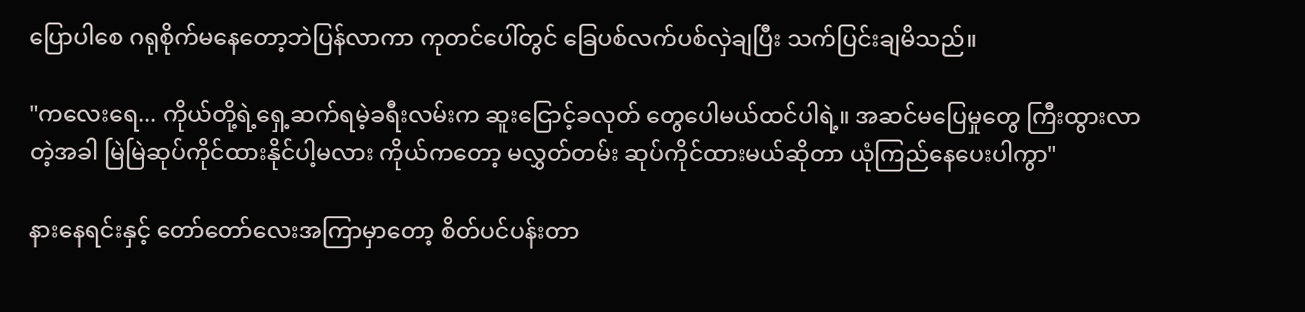ပြောပါစေ ဂရုစိုက်မနေတော့ဘဲပြန်လာကာ ကုတင်ပေါ်တွင် ခြေပစ်လက်ပစ်လှဲချပြီး သက်ပြင်းချမိသည်။

"ကလေးရေ... ကိုယ်တို့ရဲ့ရှေ့ဆက်ရမဲ့ခရီးလမ်းက ဆူးငြောင့်ခလုတ် တွေပေါမယ်ထင်ပါရဲ့။ အဆင်မပြေမှုတွေ ကြီးထွားလာတဲ့အခါ မြဲမြဲဆုပ်ကိုင်ထားနိုင်ပါ့မလား ကိုယ်ကတော့ မလွှတ်တမ်း ဆုပ်ကိုင်ထားမယ်ဆိုတာ ယုံကြည်နေပေးပါကွာ"

နားနေရင်းနှင့် တော်တော်လေးအကြာမှာတော့ စိတ်ပင်ပန်းတာ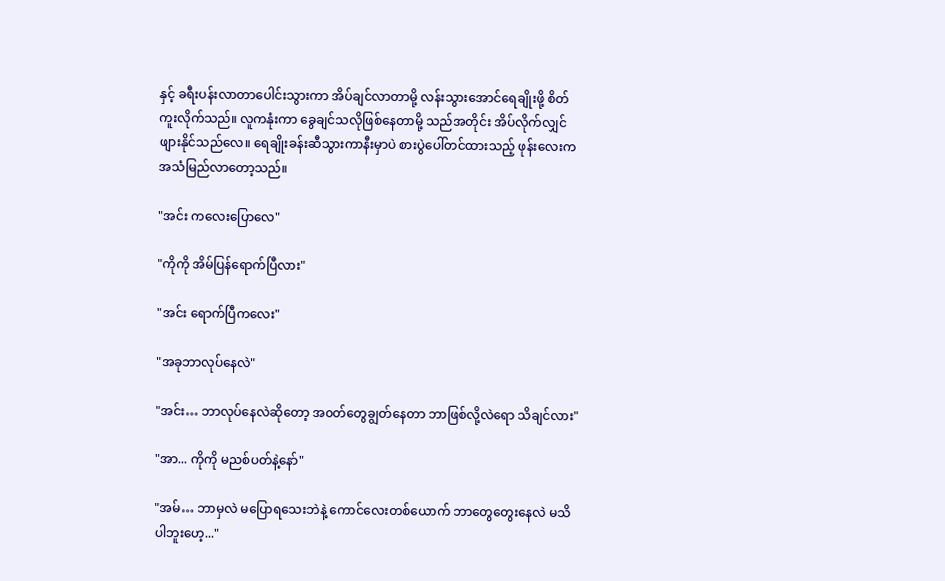နှင့် ခရီးပန်းလာတာပေါင်းသွားကာ အိပ်ချင်လာတာမို့ လန်းသွားအောင်ရေချိုးဖို့ စိတ်ကူးလိုက်သည်။ လူကနုံးကာ ခွေချင်သလိုဖြစ်နေတာမို့ သည်အတိုင်း အိပ်လိုက်လျှင် ဖျားနိုင်သည်လေ။ ရေချိုးခန်းဆီသွားကာနီးမှာပဲ စားပွဲပေါ်တင်ထားသည့် ဖုန်းလေးက အသံမြည်လာတော့သည်။

"အင်း ကလေးပြောလေ"

"ကိုကို အိမ်ပြန်ရောက်ပြီလား"

"အင်း ရောက်ပြီကလေး"

"အခုဘာလုပ်နေလဲ"

"အင်း… ဘာလုပ်နေလဲဆိုတော့ အ၀တ်တွေချွတ်နေတာ ဘာဖြစ်လို့လဲရော သိချင်လား"

"အာ... ကိုကို မညစ်ပတ်နဲ့နော်"

"အမ်… ဘာမှလဲ မပြောရသေးဘဲနဲ့ ကောင်လေးတစ်ယောက် ဘာတွေတွေးနေလဲ မသိပါဘူးဟေ့..."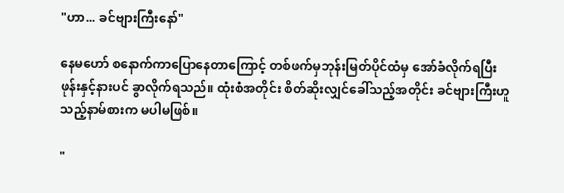"ဟာ... ခင်ဗျားကြီးနော်"

နေမဟော် စနောက်ကာပြောနေတာကြောင့် တစ်ဖက်မှဘုန်းမြတ်ပိုင်ထံမှ အော်ခံလိုက်ရပြီး ဖုန်းနှင့်နားပင် ခွာလိုက်ရသည်။ ထုံးစံအတိုင်း စိတ်ဆိုးလျှင်ခေါ်သည့်အတိုင်း ခင်ဗျားကြီးဟူသည့်နာမ်စားက မပါမဖြစ်။

"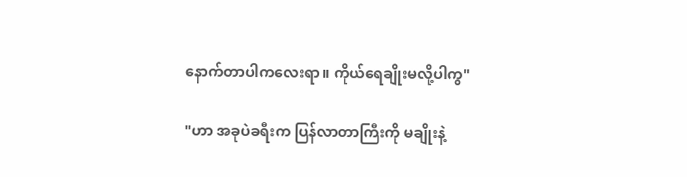နောက်တာပါကလေးရာ။ ကိုယ်ရေချိုးမလို့ပါကွ"

"ဟာ အခုပဲခရီးက ပြန်လာတာကြီးကို မချိုးနဲ့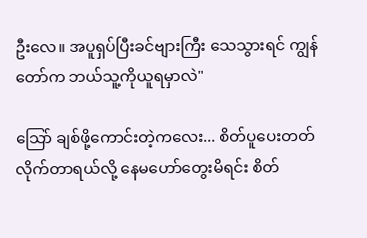ဦးလေ။ အပူရှပ်ပြီးခင်ဗျားကြီး သေသွားရင် ကျွန်တော်က ဘယ်သူ့ကိုယူရမှာလဲ"

သြော် ချစ်ဖို့ကောင်းတဲ့ကလေး... စိတ်ပူပေးတတ်လိုက်တာရယ်လို့ နေမဟော်တွေးမိရင်း စိတ်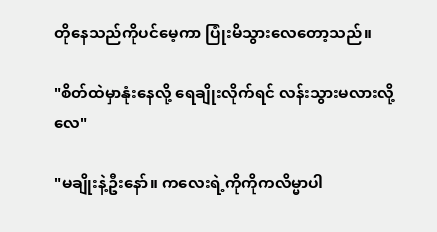တိုနေသည်ကိုပင်မေ့ကာ ပြုံးမိသွားလေတော့သည်။

"စိတ်ထဲမှာနုံးနေလို့ ရေချိုးလိုက်ရင် လန်းသွားမလားလို့လေ"

"မချိုးနဲ့ဦးနော်။ ကလေးရဲ့ကိုကိုကလိမ္မာပါ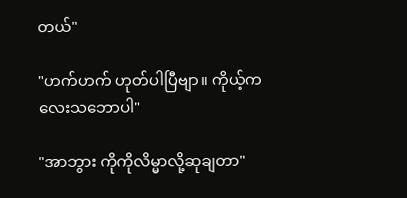တယ်"

"ဟက်ဟက် ဟုတ်ပါပြီဗျာ။ ကိုယ့်ကလေးသဘောပါ"

"အာဘွား ကိုကိုလိမ္မာလို့ဆုချတာ"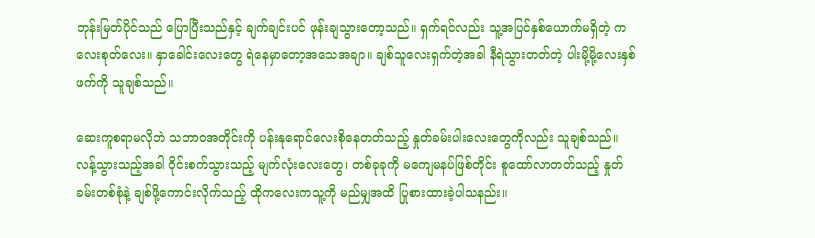ဘုန်းမြတ်ပိုင်သည် ပြောပြီးသည်နှင့် ချက်ချင်းပင် ဖုန်းချသွားတော့သည်။ ရှက်ရင်လည်း သူ့အပြင်နှစ်ယောက်မရှိတဲ့ ကလေးစုတ်လေး။ နှာခေါင်းလေးတွေ ရဲနေမှာတော့အသေအချာ။ ချစ်သူလေးရှက်တဲ့အခါ နီရဲသွားတတ်တဲ့ ပါးမို့မို့လေးနှစ်ဖက်ကို သူချစ်သည်။

ဆေးကူစရာမလိုဘဲ သဘာ၀အတိုင်းကို ပန်းနုရောင်လေးစိုနေတတ်သည့် နှုတ်ခမ်းပါးလေးတွေကိုလည်း သူချစ်သည်။ လန့်သွားသည့်အခါ ၀ိုင်းစက်သွားသည့် မျက်လုံးလေးတွေ၊ တစ်ခုခုကို မကျေမနပ်ဖြစ်တိုင်း စူထော်လာတတ်သည့် နှုတ်ခမ်းတစ်စုံနဲ့ ချစ်ဖို့ကောင်းလိုက်သည့် ထိုကလေးကသူ့ကို မည်မျှအထိ ပြုစားထားခဲ့ပါသနည်း။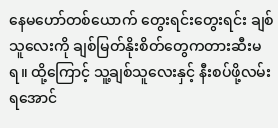နေမဟော်တစ်ယောက် တွေးရင်းတွေးရင်း ချစ်သူလေးကို ချစ်မြတ်နိုးစိတ်တွေကတားဆီးမရ။ ထို့ကြောင့် သူ့ချစ်သူလေးနှင့် နီးစပ်ဖို့လမ်း ရအောင်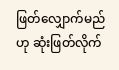ဖြတ်လျှောက်မည်ဟု ဆုံးဖြတ်လိုက်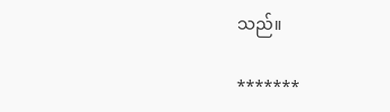သည်။

*******